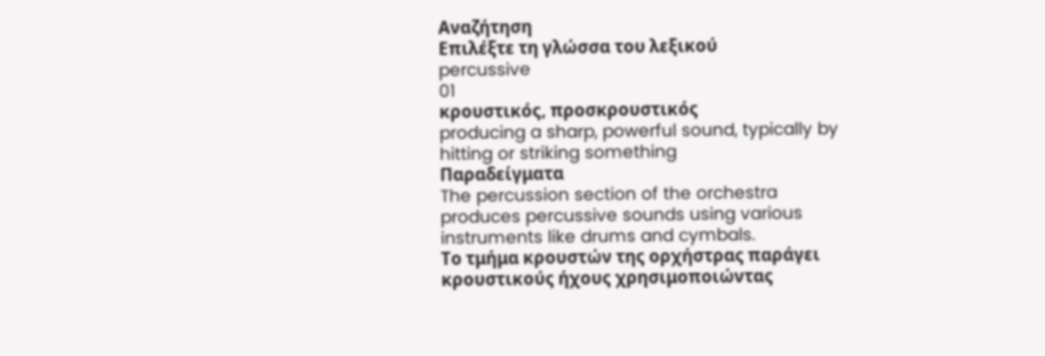Αναζήτηση
Επιλέξτε τη γλώσσα του λεξικού
percussive
01
κρουστικός, προσκρουστικός
producing a sharp, powerful sound, typically by hitting or striking something
Παραδείγματα
The percussion section of the orchestra produces percussive sounds using various instruments like drums and cymbals.
Το τμήμα κρουστών της ορχήστρας παράγει κρουστικούς ήχους χρησιμοποιώντας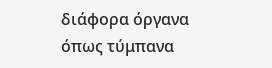διάφορα όργανα όπως τύμπανα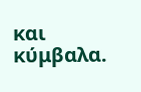και κύμβαλα.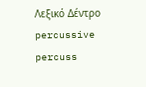Λεξικό Δέντρο
percussive
percuss